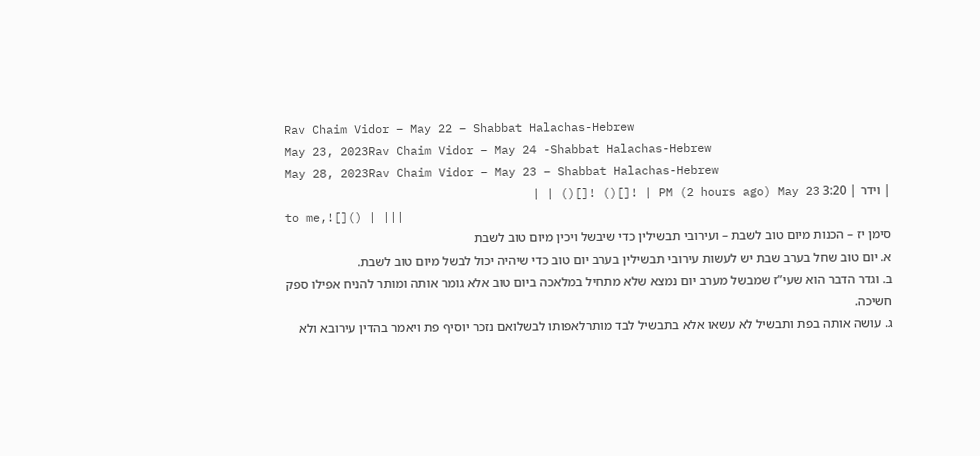Rav Chaim Vidor – May 22 – Shabbat Halachas-Hebrew
May 23, 2023Rav Chaim Vidor – May 24 -Shabbat Halachas-Hebrew
May 28, 2023Rav Chaim Vidor – May 23 – Shabbat Halachas-Hebrew
| וידר | 3:20 PM (2 hours ago) May 23 | ![]() ![]() | |
to me,![]() | |||
סימן יז – הכנות מיום טוב לשבת – ועירובי תבשילין כדי שיבשל ויכין מיום טוב לשבת
א. יום טוב שחל בערב שבת יש לעשות עירובי תבשילין בערב יום טוב כדי שיהיה יכול לבשל מיום טוב לשבת.
ב. וגדר הדבר הוא שעי”ז שמבשל מערב יום נמצא שלא מתחיל במלאכה ביום טוב אלא גומר אותה ומותר להניח אפילו ספק חשיכה.
ג. עושה אותה בפת ותבשיל לא עשאו אלא בתבשיל לבד מותרלאפותו לבשלואם נזכר יוסיף פת ויאמר בהדין עירובא ולא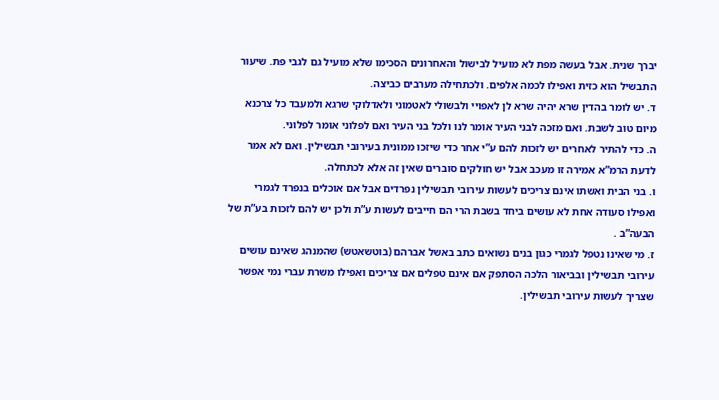יברך שנית. אבל בעשה מפת לא מועיל לבישול והאחרונים הסכימו שלא מועיל גם לגבי פת. שיעור התבשיל הוא כזית ואפילו לכמה אלפים. ולכתחילה מערבים כביצה.
ד. יש לומר בהדין שרא יהיה שרא לן לאפויי ולבשולי לאטמוני ולאדלוקי שרגא ולמעבד כל צרכנא מיום טוב לשבת. ואם מזכה לבני העיר אומר לנו ולכל בני העיר ואם לפלוני אומר לפלוני.
ה. כדי להתיר לאחרים יש לזכות להם ע”י אחר כדי שיזכו ממונית בעירובי תבשילין. ואם לא אמר לדעת הרמ”א אמירה זו מעכב אבל יש חולקים סוברים שאין זה אלא לכתחלה.
ו. בני הבית ואשתו אינם צריכים לעשות עירובי תבשילין נפרדים אבל אם אוכלים בנפרד לגמרי ואפילו סעודה אחת לא עושים ביחד בשבת הרי הם חייבים לעשות ע”ת ולכן יש להם לזכות בע”ת של הבעה”ב .
ז. מי שאינו נטפל לגמרי כגון בנים נשואים כתב באשל אברהם (בוטשאטש) שהמנהג שאינם עושים עירובי תבשילין ובביאור הלכה הסתפק אם אינם טפלים אם צריכים ואפילו משרת עברי נמי אפשר שצריך לעשות עירובי תבשילין.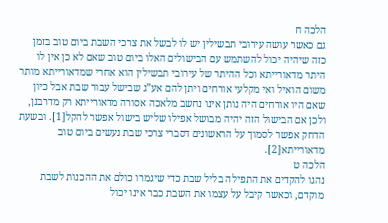הלכה ח
גם כאשר עושה עירובי תבשילין יש לו לבשל את צרכי השבת ביום טוב בזמן כזה שיהיה יכול להשתמש עם הבישולים האלו ביום טוב שאם לא כן אין לו היתר מדאורייתא וכל ההיתר של עירובי תבשילין הוא אחרי שמדאורייתא מותר משום הואיל ואי מקלעי אורחים ויתן להם אע”ג שבישל עבור שבת אבל כיון שאם היו אורחים היה נותן אינו נחשב מלאכה אסורה מדאורייתא רק מדרבנן, ולכן אם הבישול הזה יהיה מבושל אפילו שליש בישול אפשר להקל[1]. ובשעת הדחק אפשר לסמוך על הראשונים דסברי צרכי שבת נעשים ביום טוב מדאורייתא[2].
הלכה ט
נהגו להקדים את התפילה בליל שבת כדי שיגמרו כולם את ההכנות לשבת מוקדם, וכאשר קיבל על עצמו את השבת כבר אינו יכול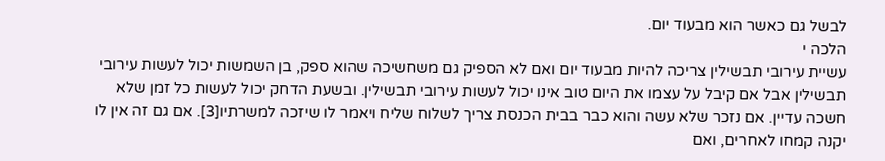לבשל גם כאשר הוא מבעוד יום.
הלכה י
עשיית עירובי תבשילין צריכה להיות מבעוד יום ואם לא הספיק גם משחשיכה שהוא ספק, בן השמשות יכול לעשות עירובי תבשילין אבל אם קיבל על עצמו את היום טוב אינו יכול לעשות עירובי תבשילין. ובשעת הדחק יכול לעשות כל זמן שלא חשכה עדיין. אם נזכר שלא עשה והוא כבר בבית הכנסת צריך לשלוח שליח ויאמר לו שיזכה למשרתיו[3]. אם גם זה אין לו יקנה קמחו לאחרים, ואם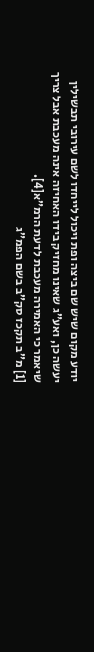יודע מקום שיש שם ביצה ופת ויכול לייחדו לשם עירובי תבשילין יעשה כן, ואע”ג שאינו מחזיק בידו האחיזה אינה מעכבת אבל צריך שיאמר כי האמירה מעכבת לדעת הרמ”א[4].
[1] מ”ב תקכז סק”ב בשם הפמ”ג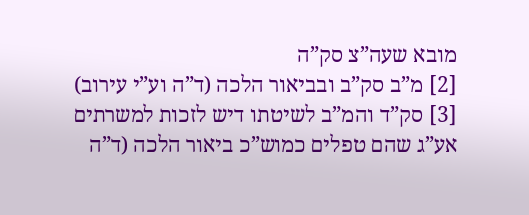מובא שעה”צ סק”ה
[2] מ”ב סק”ב ובביאור הלכה (ד”ה וע”י עירוב)
[3] סק”ד והמ”ב לשיטתו דיש לזכות למשרתים אע”ג שהם טפלים כמוש”כ ביאור הלכה (ד”ה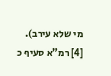מי שלא עירב).
[4] רמ”א סעיף כ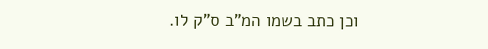וכן כתב בשמו המ”ב ס”ק לו.